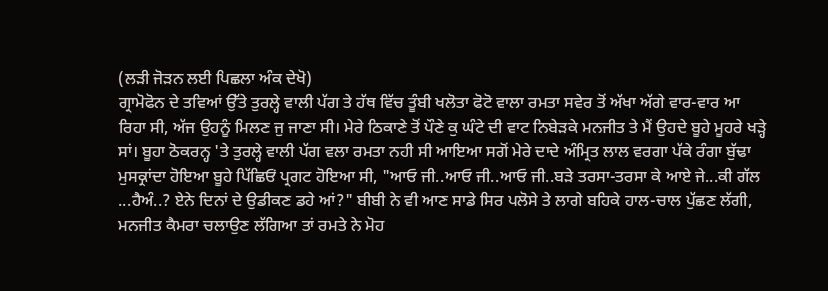(ਲੜੀ ਜੋੜਨ ਲਈ ਪਿਛਲਾ ਅੰਕ ਦੇਖੋ)
ਗ੍ਰਾਮੋਫੋਨ ਦੇ ਤਵਿਆਂ ਉੱਤੇ ਤੁਰਲ੍ਹੇ ਵਾਲੀ ਪੱਗ ਤੇ ਹੱਥ ਵਿੱਚ ਤੂੰਬੀ ਖਲੋਤਾ ਫੋਟੋ ਵਾਲਾ ਰਮਤਾ ਸਵੇਰ ਤੋਂ ਅੱਖਾ ਅੱਗੇ ਵਾਰ-ਵਾਰ ਆ ਰਿਹਾ ਸੀ, ਅੱਜ ਉਹਨੂੰ ਮਿਲਣ ਜੁ ਜਾਣਾ ਸੀ। ਮੇਰੇ ਠਿਕਾਣੇ ਤੋਂ ਪੌਣੇ ਕੁ ਘੰਟੇ ਦੀ ਵਾਟ ਨਿਬੇੜਕੇ ਮਨਜੀਤ ਤੇ ਮੈਂ ਉਹਦੇ ਬੂਹੇ ਮੂਹਰੇ ਖੜ੍ਹੇ ਸਾਂ। ਬੂਹਾ ਠੋਕਰਨ੍ਹ 'ਤੇ ਤੁਰਲ੍ਹੇ ਵਾਲੀ ਪੱਗ ਵਲਾ ਰਮਤਾ ਨਹੀ ਸੀ ਆਇਆ ਸਗੋਂ ਮੇਰੇ ਦਾਦੇ ਅੰਮ੍ਰਿਤ ਲਾਲ ਵਰਗਾ ਪੱਕੇ ਰੰਗਾ ਬੁੱਢਾ ਮੁਸਕ੍ਰਾਂਦਾ ਹੋਇਆ ਬੂਹੇ ਪਿੱਛਿਓਂ ਪ੍ਰਗਟ ਹੋਇਆ ਸੀ, "ਆਓ ਜੀ..ਆਓ ਜੀ..ਆਓ ਜੀ..ਬੜੇ ਤਰਸਾ-ਤਰਸਾ ਕੇ ਆਏ ਜੇ...ਕੀ ਗੱਲ ...ਹੈਅੰ..? ਏਨੇ ਦਿਨਾਂ ਦੇ ਉਡੀਕਣ ਡਹੇ ਆਂ?" ਬੀਬੀ ਨੇ ਵੀ ਆਣ ਸਾਡੇ ਸਿਰ ਪਲੋਸੇ ਤੇ ਲਾਗੇ ਬਹਿਕੇ ਹਾਲ-ਚਾਲ ਪੁੱਛਣ ਲੱਗੀ, ਮਨਜੀਤ ਕੈਮਰਾ ਚਲਾਉਣ ਲੱਗਿਆ ਤਾਂ ਰਮਤੇ ਨੇ ਮੋਹ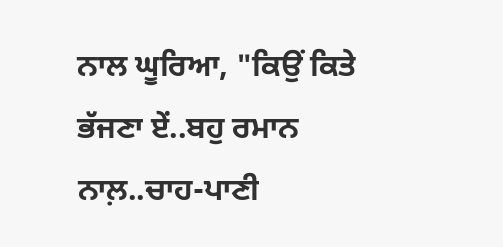ਨਾਲ ਘੂਰਿਆ, "ਕਿਉਂ ਕਿਤੇ ਭੱਜਣਾ ਏਂ..ਬਹੁ ਰਮਾਨ ਨਾਲ਼..ਚਾਹ-ਪਾਣੀ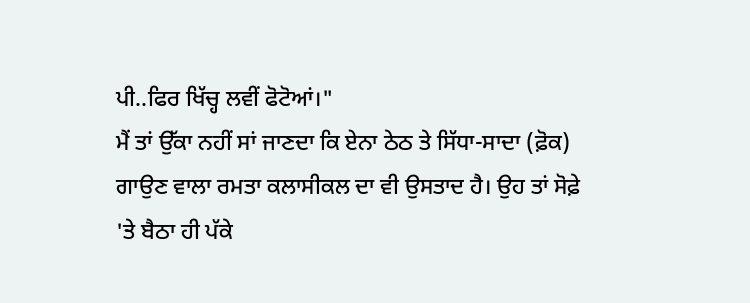ਪੀ..ਫਿਰ ਖਿੱਚ੍ਹ ਲਵੀਂ ਫੋਟੋਆਂ।"
ਮੈਂ ਤਾਂ ਉੱਕਾ ਨਹੀਂ ਸਾਂ ਜਾਣਦਾ ਕਿ ਏਨਾ ਠੇਠ ਤੇ ਸਿੱਧਾ-ਸਾਦਾ (ਫ਼ੋਕ) ਗਾਉਣ ਵਾਲਾ ਰਮਤਾ ਕਲਾਸੀਕਲ ਦਾ ਵੀ ਉਸਤਾਦ ਹੈ। ਉਹ ਤਾਂ ਸੋਫ਼ੇ 'ਤੇ ਬੈਠਾ ਹੀ ਪੱਕੇ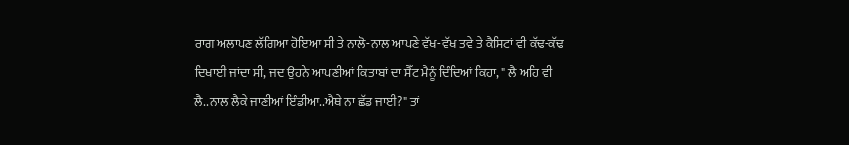ਰਾਗ ਅਲਾਪਣ ਲੱਗਿਆ ਹੋਇਆ ਸੀ ਤੇ ਨਾਲੋ-ਨਾਲ ਆਪਣੇ ਵੱਖ-ਵੱਖ ਤਵੇ ਤੇ ਕੈਸਿਟਾਂ ਵੀ ਕੱਢ-ਕੱਢ ਦਿਖਾਈ ਜਾਂਦਾ ਸੀ, ਜਦ ਉਹਨੇ ਆਪਣੀਆਂ ਕਿਤਾਬਾਂ ਦਾ ਸੈੱਟ ਮੈਨੂੰ ਦਿੰਦਿਆਂ ਕਿਹਾ, " ਲੈ ਅਹਿ ਵੀ ਲੈ..ਨਾਲ ਲੈਕੇ ਜਾਣੀਆਂ ਇੰਡੀਆ..ਐਥੇ ਨਾ ਛੱਡ ਜਾਈ?" ਤਾਂ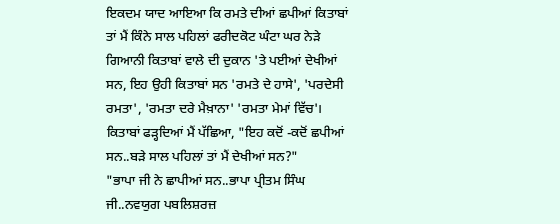ਇਕਦਮ ਯਾਦ ਆਇਆ ਕਿ ਰਮਤੇ ਦੀਆਂ ਛਪੀਆਂ ਕਿਤਾਬਾਂ ਤਾਂ ਮੈਂ ਕਿੰਨੇ ਸਾਲ ਪਹਿਲਾਂ ਫਰੀਦਕੋਟ ਘੰਟਾ ਘਰ ਨੇੜੇ ਗਿਆਨੀ ਕਿਤਾਬਾਂ ਵਾਲੇ ਦੀ ਦੁਕਾਨ 'ਤੇ ਪਈਆਂ ਦੇਖੀਆਂ ਸਨ, ਇਹ ਉਹੀ ਕਿਤਾਬਾਂ ਸਨ 'ਰਮਤੇ ਦੇ ਹਾਸੇ', 'ਪਰਦੇਸੀ ਰਮਤਾ', 'ਰਮਤਾ ਦਰੇ ਮੈਖ਼ਾਨਾ' 'ਰਮਤਾ ਮੇਮਾਂ ਵਿੱਚ'। ਕਿਤਾਬਾਂ ਫੜ੍ਹਦਿਆਂ ਮੈਂ ਪੱਛਿਆ, "ਇਹ ਕਦੋਂ -ਕਦੋਂ ਛਪੀਆਂ ਸਨ..ਬੜੇ ਸਾਲ ਪਹਿਲਾਂ ਤਾਂ ਮੈਂ ਦੇਖੀਆਂ ਸਨ?"
"ਭਾਪਾ ਜੀ ਨੇ ਛਾਪੀਆਂ ਸਨ..ਭਾਪਾ ਪ੍ਰੀਤਮ ਸਿੰਘ ਜੀ..ਨਵਯੁਗ ਪਬਲਿਸ਼ਰਜ਼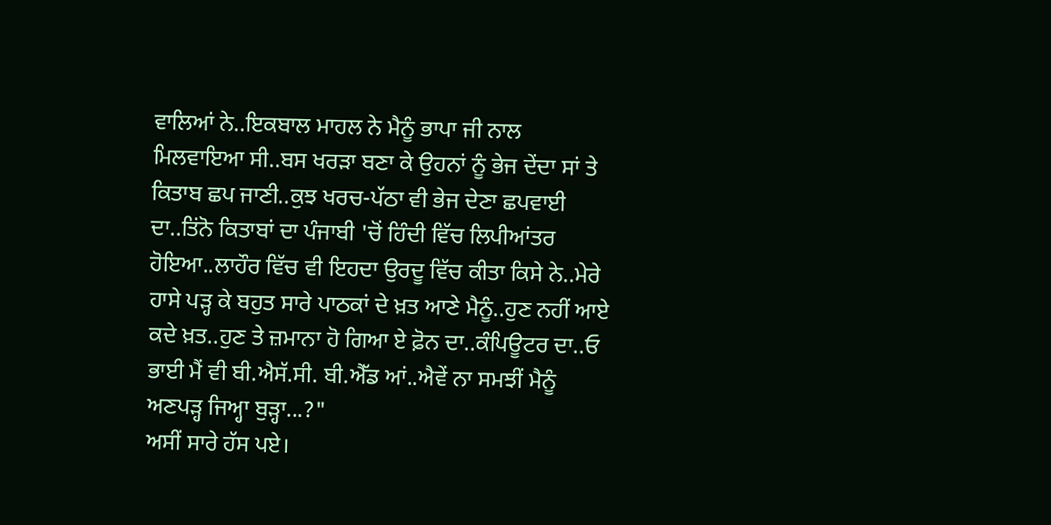ਵਾਲਿਆਂ ਨੇ..ਇਕਬਾਲ ਮਾਹਲ ਨੇ ਮੈਨੂੰ ਭਾਪਾ ਜੀ ਨਾਲ ਮਿਲਵਾਇਆ ਸੀ..ਬਸ ਖਰੜਾ ਬਣਾ ਕੇ ਉਹਨਾਂ ਨੂੰ ਭੇਜ ਦੇਂਦਾ ਸਾਂ ਤੇ ਕਿਤਾਬ ਛਪ ਜਾਣੀ..ਕੁਝ ਖਰਚ-ਪੱਠਾ ਵੀ ਭੇਜ ਦੇਣਾ ਛਪਵਾਈ ਦਾ..ਤਿਂਨੋ ਕਿਤਾਬਾਂ ਦਾ ਪੰਜਾਬੀ 'ਚੋਂ ਹਿੰਦੀ ਵਿੱਚ ਲਿਪੀਆਂਤਰ ਹੋਇਆ..ਲਾਹੌਰ ਵਿੱਚ ਵੀ ਇਹਦਾ ਉਰਦੂ ਵਿੱਚ ਕੀਤਾ ਕਿਸੇ ਨੇ..ਮੇਰੇ ਹਾਸੇ ਪੜ੍ਹ ਕੇ ਬਹੁਤ ਸਾਰੇ ਪਾਠਕਾਂ ਦੇ ਖ਼ਤ ਆਣੇ ਮੈਨੂੰ..ਹੁਣ ਨਹੀਂ ਆਏ ਕਦੇ ਖ਼ਤ..ਹੁਣ ਤੇ ਜ਼ਮਾਨਾ ਹੋ ਗਿਆ ਏ ਫ਼ੋਨ ਦਾ..ਕੰਪਿਊਟਰ ਦਾ..ਓ ਭਾਈ ਮੈਂ ਵੀ ਬੀ.ਐਸੱ.ਸੀ. ਬੀ.ਐੱਡ ਆਂ..ਐਵੇਂ ਨਾ ਸਮਝੀਂ ਮੈਨੂੰ ਅਣਪੜ੍ਹ ਜਿਅ੍ਹਾ ਬੁੜ੍ਹਾ...?"
ਅਸੀਂ ਸਾਰੇ ਹੱਸ ਪਏ।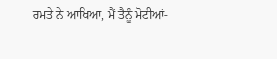ਰਮਤੇ ਨੇ ਆਖਿਆ, ਮੈਂ ਤੈਨੂੰ ਮੋਟੀਆਂ-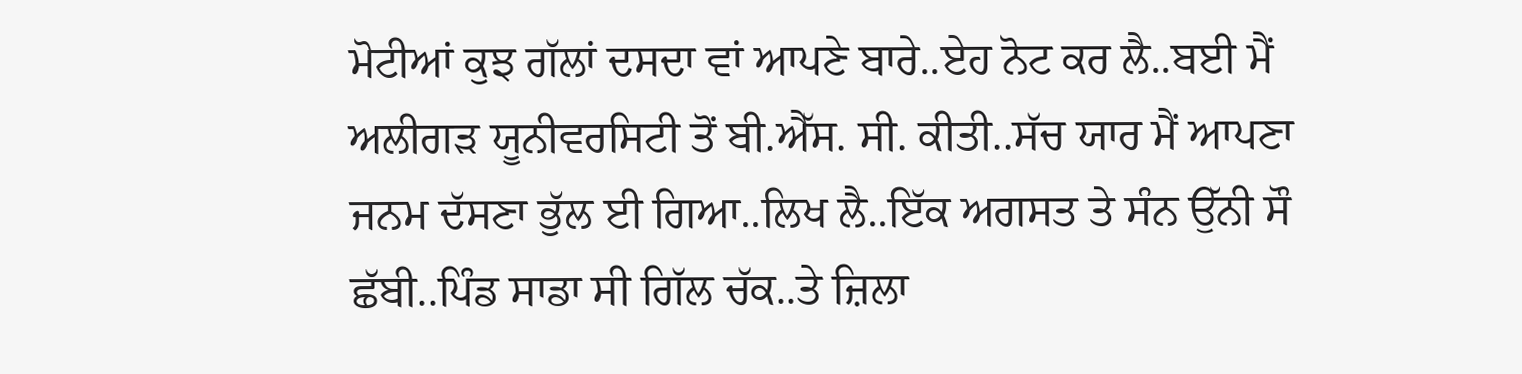ਮੋਟੀਆਂ ਕੁਝ ਗੱਲਾਂ ਦਸਦਾ ਵਾਂ ਆਪਣੇ ਬਾਰੇ..ਏਹ ਨੋਟ ਕਰ ਲੈ..ਬਈ ਮੈਂ ਅਲੀਗੜ ਯੂਨੀਵਰਸਿਟੀ ਤੋਂ ਬੀ.ਐੱਸ. ਸੀ. ਕੀਤੀ..ਸੱਚ ਯਾਰ ਮੈਂ ਆਪਣਾ ਜਨਮ ਦੱਸਣਾ ਭੁੱਲ ਈ ਗਿਆ..ਲਿਖ ਲੈ..ਇੱਕ ਅਗਸਤ ਤੇ ਸੰਨ ਉੱਨੀ ਸੌ ਛੱਬੀ..ਪਿੰਡ ਸਾਡਾ ਸੀ ਗਿੱਲ ਚੱਕ..ਤੇ ਜ਼ਿਲਾ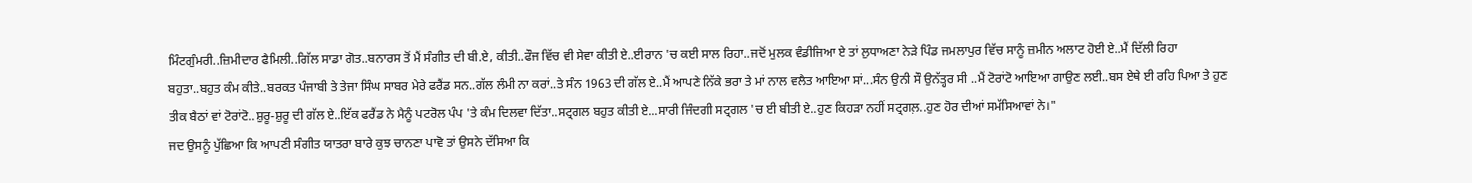ਮਿੰਟਗੁੰਮਰੀ..ਜ਼ਿਮੀਦਾਰ ਫੈਮਿਲੀ..ਗਿੱਲ ਸਾਡਾ ਗੋਤ..ਬਨਾਰਸ ਤੋਂ ਮੈਂ ਸੰਗੀਤ ਦੀ ਬੀ.ਏ, ਕੀਤੀ..ਫੌਜ ਵਿੱਚ ਵੀ ਸੇਵਾ ਕੀਤੀ ਏ..ਈਰਾਨ 'ਚ ਕਈ ਸਾਲ ਰਿਹਾ..ਜਦੋਂ ਮੁਲਕ ਵੰਡੀਜਿਆ ਏ ਤਾਂ ਲੁਧਾਅਣਾ ਨੇੜੇ ਪਿੰਡ ਜਮਲਾਪੁਰ ਵਿੱਚ ਸਾਨੂੰ ਜ਼ਮੀਨ ਅਲਾਟ ਹੋਈ ਏ..ਮੈਂ ਦਿੱਲੀ ਰਿਹਾ ਬਹੁਤਾ..ਬਹੁਤ ਕੰਮ ਕੀਤੇ..ਬਰਕਤ ਪੰਜਾਬੀ ਤੇ ਤੇਜਾ ਸਿੰਘ ਸਾਬਰ ਮੇਰੇ ਫਰੈਂਡ ਸਨ..ਗੱਲ ਲੰਮੀ ਨਾ ਕਰਾਂ..ਤੇ ਸੰਨ 1963 ਦੀ ਗੱਲ ਏ..ਮੈਂ ਆਪਣੇ ਨਿੱਕੇ ਭਰਾ ਤੇ ਮਾਂ ਨਾਲ ਵਲੈਤ ਆਇਆ ਸਾਂ...ਸੰਨ ਉਨੀ ਸੌ ਉਨੱਤ੍ਹਰ ਸੀ ..ਮੈਂ ਟੋਰਾਂਟੋ ਆਇਆ ਗਾਉਣ ਲਈ..ਬਸ ਏਥੇ ਈ ਰਹਿ ਪਿਆ ਤੇ ਹੁਣ ਤੀਕ ਬੈਠਾਂ ਵਾਂ ਟੋਰਾਂਟੋ..ਸ਼ੁਰੂ-ਸ਼ੁਰੂ ਦੀ ਗੱਲ ਏ..ਇੱਕ ਫਰੈਂਡ ਨੇ ਮੈਨੂੰ ਪਟਰੋਲ ਪੰਪ 'ਤੇ ਕੰਮ ਦਿਲਵਾ ਦਿੱਤਾ..ਸਟ੍ਰਗਲ ਬਹੁਤ ਕੀਤੀ ਏ...ਸਾਰੀ ਜਿੰਦਗੀ ਸਟ੍ਰਗਲ 'ਚ ਈ ਬੀਤੀ ਏ..ਹੁਣ ਕਿਹੜਾ ਨਹੀਂ ਸਟ੍ਰਗਲ਼..ਹੁਣ ਹੋਰ ਦੀਆਂ ਸਮੱਸਿਆਵਾਂ ਨੇ।"
ਜਦ ਉਸਨੂੰ ਪੁੱਛਿਆ ਕਿ ਆਪਣੀ ਸੰਗੀਤ ਯਾਤਰਾ ਬਾਰੇ ਕੁਝ ਚਾਨਣਾ ਪਾਵੋ ਤਾਂ ਉਸਨੇ ਦੱਸਿਆ ਕਿ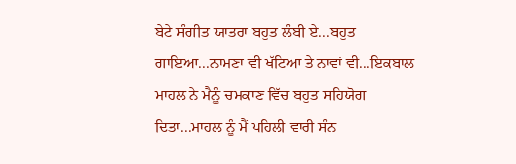ਬੇਟੇ ਸੰਗੀਤ ਯਾਤਰਾ ਬਹੁਤ ਲੰਬੀ ਏ...ਬਹੁਤ ਗਾਇਆ...ਨਾਮਣਾ ਵੀ ਖੱਟਿਆ ਤੇ ਨਾਵਾਂ ਵੀ...ਇਕਬਾਲ ਮਾਹਲ ਨੇ ਮੈਨੂੰ ਚਮਕਾਣ ਵਿੱਚ ਬਹੁਤ ਸਹਿਯੋਗ ਦਿਤਾ...ਮਾਹਲ ਨੂੰ ਮੈਂ ਪਹਿਲੀ ਵਾਰੀ ਸੰਨ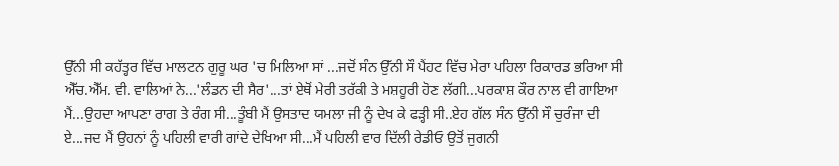ਉੱਨੀ ਸੀ ਕਹੱਤ੍ਹਰ ਵਿੱਚ ਮਾਲਟਨ ਗੁਰੂ ਘਰ 'ਚ ਮਿਲਿਆ ਸਾਂ ...ਜਦੋਂ ਸੰਨ ਉੱਨੀ ਸੌ ਪੈਂਹਟ ਵਿੱਚ ਮੇਰਾ ਪਹਿਲਾ ਰਿਕਾਰਡ ਭਰਿਆ ਸੀ ਐੱਚ.ਐੱਮ. ਵੀ. ਵਾਲਿਆਂ ਨੇ...'ਲੰਡਨ ਦੀ ਸੈਰ'...ਤਾਂ ਏਥੋਂ ਮੇਰੀ ਤਰੱਕੀ ਤੇ ਮਸ਼ਹੂਰੀ ਹੋਣ ਲੱਗੀ...ਪਰਕਾਸ਼ ਕੌਰ ਨਾਲ ਵੀ ਗਾਇਆ ਮੈਂ...ਉਹਦਾ ਆਪਣਾ ਰਾਗ ਤੇ ਰੰਗ ਸੀ...ਤੂੰਬੀ ਮੈਂ ਉਸਤਾਦ ਯਮਲਾ ਜੀ ਨੂੰ ਦੇਖ ਕੇ ਫੜ੍ਹੀ ਸੀ..ਏਹ ਗੱਲ ਸੰਨ ਉੱਨੀ ਸੌ ਚੁਰੰਜਾ ਦੀ ਏ...ਜਦ ਮੈਂ ਉਹਨਾਂ ਨੂੰ ਪਹਿਲੀ ਵਾਰੀ ਗਾਂਦੇ ਦੇਖਿਆ ਸੀ...ਮੈਂ ਪਹਿਲੀ ਵਾਰ ਦਿੱਲੀ ਰੇਡੀਓ ਉਤੋਂ ਜੁਗਨੀ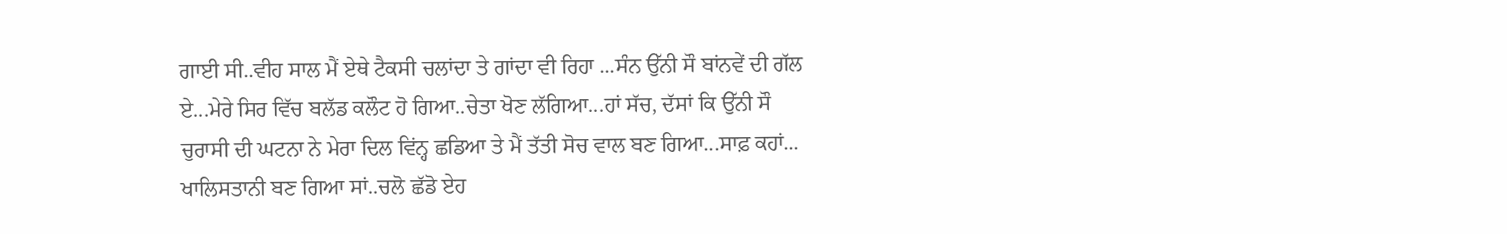ਗਾਈ ਸੀ..ਵੀਹ ਸਾਲ ਮੈਂ ਏਥੇ ਟੈਕਸੀ ਚਲਾਂਦਾ ਤੇ ਗਾਂਦਾ ਵੀ ਰਿਹਾ ...ਸੰਨ ਉੱਨੀ ਸੌ ਬਾਂਨਵੇਂ ਦੀ ਗੱਲ ਏ...ਮੇਰੇ ਸਿਰ ਵਿੱਚ ਬਲੱਡ ਕਲੌਟ ਹੋ ਗਿਆ..ਚੇਤਾ ਖੋਣ ਲੱਗਿਆ...ਹਾਂ ਸੱਚ, ਦੱਸਾਂ ਕਿ ਉੱਨੀ ਸੌ ਚੁਰਾਸੀ ਦੀ ਘਟਨਾ ਨੇ ਮੇਰਾ ਦਿਲ ਵਿਂਨ੍ਹ ਛਡਿਆ ਤੇ ਮੈਂ ਤੱਤੀ ਸੋਚ ਵਾਲ ਬਣ ਗਿਆ...ਸਾਫ਼ ਕਹਾਂ... ਖਾਲਿਸਤਾਨੀ ਬਣ ਗਿਆ ਸਾਂ..ਚਲੋ ਛੱਡੋ ਏਹ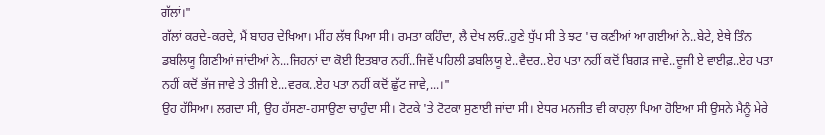ਗੱਲਾਂ।"
ਗੱਲਾਂ ਕਰਦੇ-ਕਰਦੇ, ਮੈਂ ਬਾਹਰ ਦੇਖਿਆ। ਮੀਂਹ ਲੱਥ ਪਿਆ ਸੀ। ਰਮਤਾ ਕਹਿੰਦਾ, ਲੈ ਦੇਖ ਲਓ..ਹੁਣੇ ਧੁੱਪ ਸੀ ਤੇ ਝਟ 'ਚ ਕਣੀਆਂ ਆ ਗਈਆਂ ਨੇ..ਬੇਟੇ, ਏਥੇ ਤਿੰਨ ਡਬਲਿਯੂ ਗਿਣੀਆਂ ਜਾਂਦੀਆਂ ਨੇ...ਜਿਹਨਾਂ ਦਾ ਕੋਈ ਇਤਬਾਰ ਨਹੀਂ..ਜਿਵੇਂ ਪਹਿਲੀ ਡਬਲਿਯੂ ਏ..ਵੈਦਰ..ਏਹ ਪਤਾ ਨਹੀਂ ਕਦੋਂ ਬਿਗੜ ਜਾਵੇ..ਦੂਜੀ ਏ ਵਾਈਫ਼..ਏਹ ਪਤਾ ਨਹੀਂ ਕਦੋਂ ਭੱਜ ਜਾਵੇ ਤੇ ਤੀਜੀ ਏ...ਵਰਕ..ਏਹ ਪਤਾ ਨਹੀਂ ਕਦੋਂ ਛੁੱਟ ਜਾਵੇ,...।"
ਉਹ ਹੱਸਿਆ। ਲਗਦਾ ਸੀ, ਉਹ ਹੱਸਣਾ-ਹਸਾਉਣਾ ਚਾਹੁੰਦਾ ਸੀ। ਟੋਟਕੇ 'ਤੇ ਟੋਟਕਾ ਸੁਣਾਈ ਜਾਂਦਾ ਸੀ। ਏਧਰ ਮਨਜੀਤ ਵੀ ਕਾਹਲ਼ਾ ਪਿਆ ਹੋਇਆ ਸੀ ਉਸਨੇ ਮੈਨੂੰ ਮੇਰੇ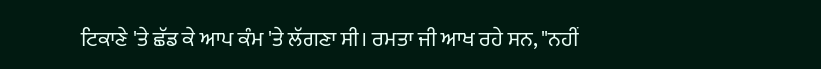ਟਿਕਾਣੇ 'ਤੇ ਛੱਡ ਕੇ ਆਪ ਕੰਮ 'ਤੇ ਲੱਗਣਾ ਸੀ। ਰਮਤਾ ਜੀ ਆਖ ਰਹੇ ਸਨ, "ਨਹੀਂ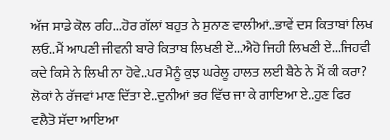ਅੱਜ ਸਾਡੇ ਕੋਲ ਰਹਿ...ਹੋਰ ਗੱਲਾਂ ਬਹੁਤ ਨੇ ਸੁਨਾਣ ਵਾਲੀਆਂ..ਭਾਵੇਂ ਦਸ ਕਿਤਾਬਾਂ ਲਿਖ ਲਓ..ਮੈਂ ਆਪਣੀ ਜੀਵਨੀ ਬਾਰੇ ਕਿਤਾਬ ਲਿਖਣੀ ਏਂ...ਐਹੋ ਜਿਹੀ ਲਿਖਣੀ ਏਂ...ਜਿਹਵੀ ਕਦੇ ਕਿਸੇ ਨੇ ਲਿਖੀ ਨਾ ਹੋਵੇ..ਪਰ ਮੈਨੂੰ ਕੁਝ ਘਰੇਲੂ ਹਾਲਤ ਲਈ ਬੈਠੇ ਨੇ ਮੈਂ ਕੀ ਕਰਾ? ਲੋਕਾਂ ਨੇ ਰੱਜਵਾਂ ਮਾਣ ਦਿੱਤਾ ਏ..ਦੁਨੀਆਂ ਭਰ ਵਿੱਚ ਜਾ ਕੇ ਗਾਇਆ ਏ..ਹੁਣ ਫਿਰ ਵਲੈਤੋ ਸੱਦਾ ਆਇਆ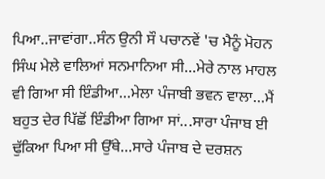ਪਿਆ..ਜਾਵਾਂਗਾ..ਸੰਨ ਉਨੀ ਸੌ ਪਚਾਨਵੇਂ 'ਚ ਮੈਨੂੰ ਮੋਹਨ ਸਿੰਘ ਮੇਲੇ ਵਾਲਿਆਂ ਸਨਮਾਨਿਆ ਸੀ...ਮੇਰੇ ਨਾਲ ਮਾਹਲ ਵੀ ਗਿਆ ਸੀ ਇੰਡੀਆ...ਮੇਲਾ ਪੰਜਾਬੀ ਭਵਨ ਵਾਲਾ...ਮੈਂ ਬਹੁਤ ਦੇਰ ਪਿੱਛੋਂ ਇੰਡੀਆ ਗਿਆ ਸਾਂ...ਸਾਰਾ ਪੰਜਾਬ ਈ ਢੁੱਕਿਆ ਪਿਆ ਸੀ ਉੱਥੇ...ਸਾਰੇ ਪੰਜਾਬ ਦੇ ਦਰਸ਼ਨ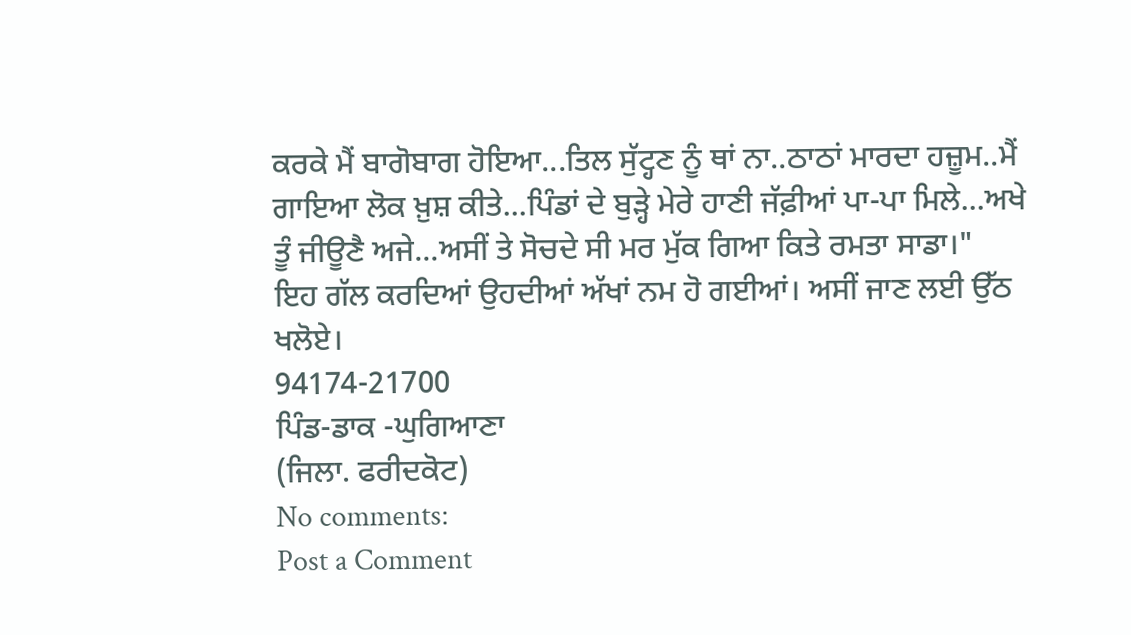ਕਰਕੇ ਮੈਂ ਬਾਗੋਬਾਗ ਹੋਇਆ...ਤਿਲ ਸੁੱਟ੍ਹਣ ਨੂੰ ਥਾਂ ਨਾ..ਠਾਠਾਂ ਮਾਰਦਾ ਹਜ਼ੂਮ..ਮੈਂ ਗਾਇਆ ਲੋਕ ਖ਼ੁਸ਼ ਕੀਤੇ...ਪਿੰਡਾਂ ਦੇ ਬੁੜ੍ਹੇ ਮੇਰੇ ਹਾਣੀ ਜੱਫ਼ੀਆਂ ਪਾ-ਪਾ ਮਿਲੇ...ਅਖੇ ਤੂੰ ਜੀਊਣੈ ਅਜੇ...ਅਸੀਂ ਤੇ ਸੋਚਦੇ ਸੀ ਮਰ ਮੁੱਕ ਗਿਆ ਕਿਤੇ ਰਮਤਾ ਸਾਡਾ।"
ਇਹ ਗੱਲ ਕਰਦਿਆਂ ਉਹਦੀਆਂ ਅੱਖਾਂ ਨਮ ਹੋ ਗਈਆਂ। ਅਸੀਂ ਜਾਣ ਲਈ ਉੱਠ ਖਲੋਏ।
94174-21700
ਪਿੰਡ-ਡਾਕ -ਘੁਗਿਆਣਾ
(ਜਿਲਾ. ਫਰੀਦਕੋਟ)
No comments:
Post a Comment